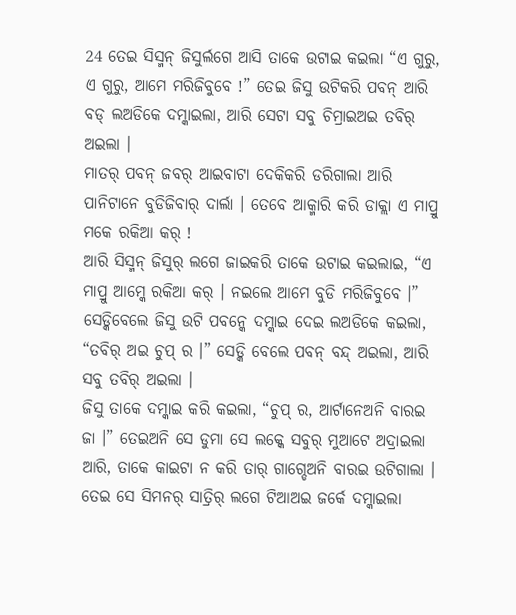24 ତେଇ ସିସ୍ମନ୍ ଜିସୁର୍ଲଗେ ଆସି ତାକେ ଉଟାଇ କଇଲା “ଏ ଗୁରୁ, ଏ ଗୁରୁ, ଆମେ ମରିଜିବୁବେ !” ତେଇ ଜିସୁ ଉଟିକରି ପବନ୍ ଆରି ବଡ୍ ଲଅଡିକେ ଦମ୍କାଇଲା, ଆରି ସେଟା ସବୁ ଚିମ୍ରାଇଅଇ ତବିର୍ ଅଇଲା ।
ମାତର୍ ପବନ୍ ଜବର୍ ଆଇବାଟା ଦେକିକରି ଡରିଗାଲା ଆରି ପାନିଟାନେ ବୁଡିଜିବାର୍ ଦାର୍ଲା । ତେବେ ଆକ୍ମାରି କରି ଡାକ୍ଲା ଏ ମାପ୍ରୁ ମକେ ରକିଆ କର୍ !
ଆରି ସିସ୍ମନ୍ ଜିସୁର୍ ଲଗେ ଜାଇକରି ତାକେ ଉଟାଇ କଇଲାଇ, “ଏ ମାପ୍ରୁ ଆମ୍କେ ରକିଆ କର୍ । ନଇଲେ ଆମେ ବୁଡି ମରିଜିବୁବେ ।”
ସେଡ୍କିବେଲେ ଜିସୁ ଉଟି ପବନ୍କେ ଦମ୍କାଇ ଦେଇ ଲଅଡିକେ କଇଲା, “ତବିର୍ ଅଇ ଚୁପ୍ ର ।” ସେଡ୍କି ବେଲେ ପବନ୍ ବନ୍ଦ୍ ଅଇଲା, ଆରି ସବୁ ତବିର୍ ଅଇଲା ।
ଜିସୁ ତାକେ ଦମ୍କାଇ କରି କଇଲା, “ଚୁପ୍ ର, ଆର୍ଟାନେଅନି ବାରଇ ଜା ।” ତେଇଅନି ସେ ଡୁମା ସେ ଲକ୍କେ ସବୁର୍ ମୁଆଟେ ଅଦ୍ରାଇଲା ଆରି, ତାକେ କାଇଟା ନ କରି ତାର୍ ଗାଗ୍ଡେଅନି ବାରଇ ଉଟିଗାଲା ।
ତେଇ ସେ ସିମନର୍ ସାତ୍ରିର୍ ଲଗେ ଟିଆଅଇ ଜର୍କେ ଦମ୍କାଇଲା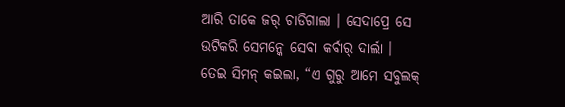ଆରି ତାକେ ଜର୍ ଚାଡିଗାଲା । ସେଦାପ୍ରେ ସେ ଉଟିକରି ସେମନ୍କେ ସେବା କର୍ବାର୍ ଦାର୍ଲା ।
ତେଇ ସିମନ୍ କଇଲା, “ଏ ଗୁରୁ ଆମେ ସବୁଲକ୍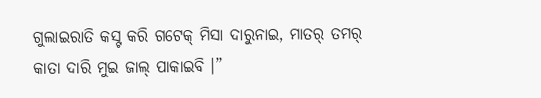ଗୁଲାଇରାତି କସ୍ଟ କରି ଗଟେକ୍ ମିସା ଦାରୁନାଇ, ମାତର୍ ତମର୍ କାତା ଦାରି ମୁଇ ଜାଲ୍ ପାକାଇବି ।”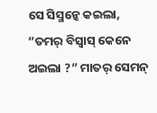ସେ ସିସ୍ମନ୍କେ କଇଲା, “ତମର୍ ବିସ୍ବାସ୍ କେନେ ଅଇଲା ?” ମାତର୍ ସେମନ୍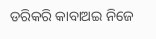ଡରିକରି କାବାଅଇ ନିଜେ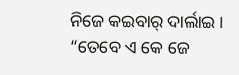ନିଜେ କଇବାର୍ ଦାର୍ଲାଇ । “ତେବେ ଏ କେ ଜେ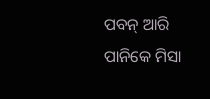ପବନ୍ ଆରି ପାନିକେ ମିସା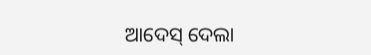ଆଦେସ୍ ଦେଲା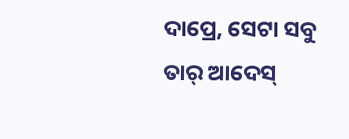ଦାପ୍ରେ, ସେଟା ସବୁ ତାର୍ ଆଦେସ୍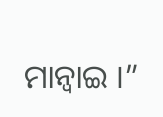ମାନ୍ବାଇ ।”